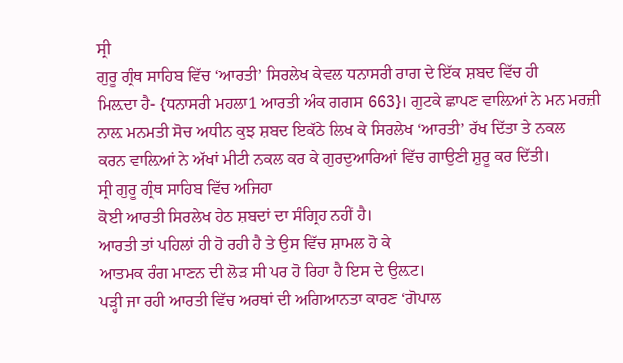ਸ੍ਰੀ
ਗੁਰੂ ਗ੍ਰੰਥ ਸਾਹਿਬ ਵਿੱਚ ‘ਆਰਤੀ’ ਸਿਰਲੇਖ ਕੇਵਲ ਧਨਾਸਰੀ ਰਾਗ ਦੇ ਇੱਕ ਸ਼ਬਦ ਵਿੱਚ ਹੀ
ਮਿਲ਼ਦਾ ਹੈ- {ਧਨਾਸਰੀ ਮਹਲਾ1 ਆਰਤੀ ਅੰਕ ਗਗਸ 663}। ਗੁਟਕੇ ਛਾਪਣ ਵਾਲ਼ਿਆਂ ਨੇ ਮਨ ਮਰਜ਼ੀ
ਨਾਲ਼ ਮਨਮਤੀ ਸੋਚ ਅਧੀਨ ਕੁਝ ਸ਼ਬਦ ਇਕੱਠੇ ਲਿਖ ਕੇ ਸਿਰਲੇਖ ‘ਆਰਤੀ’ ਰੱਖ ਦਿੱਤਾ ਤੇ ਨਕਲ
ਕਰਨ ਵਾਲ਼ਿਆਂ ਨੇ ਅੱਖਾਂ ਮੀਟੀ ਨਕਲ ਕਰ ਕੇ ਗੁਰਦੁਆਰਿਆਂ ਵਿੱਚ ਗਾਉਣੀ ਸ਼ੁਰੂ ਕਰ ਦਿੱਤੀ।
ਸ੍ਰੀ ਗੁਰੂ ਗ੍ਰੰਥ ਸਾਹਿਬ ਵਿੱਚ ਅਜਿਹਾ
ਕੋਈ ਆਰਤੀ ਸਿਰਲੇਖ ਹੇਠ ਸ਼ਬਦਾਂ ਦਾ ਸੰਗ੍ਰਿਹ ਨਹੀਂ ਹੈ।
ਆਰਤੀ ਤਾਂ ਪਹਿਲਾਂ ਹੀ ਹੋ ਰਹੀ ਹੈ ਤੇ ਉਸ ਵਿੱਚ ਸ਼ਾਮਲ ਹੋ ਕੇ
ਆਤਮਕ ਰੰਗ ਮਾਣਨ ਦੀ ਲੋੜ ਸੀ ਪਰ ਹੋ ਰਿਹਾ ਹੈ ਇਸ ਦੇ ਉਲ਼ਟ।
ਪੜ੍ਹੀ ਜਾ ਰਹੀ ਆਰਤੀ ਵਿੱਚ ਅਰਥਾਂ ਦੀ ਅਗਿਆਨਤਾ ਕਾਰਣ ‘ਗੋਪਾਲ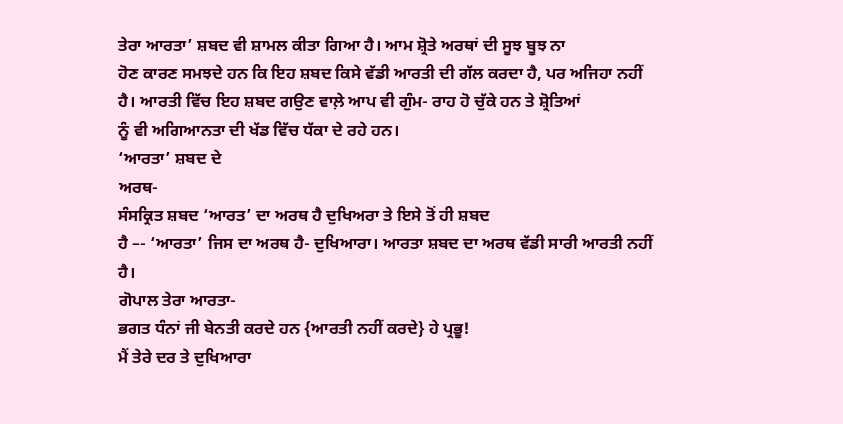ਤੇਰਾ ਆਰਤਾ’ ਸ਼ਬਦ ਵੀ ਸ਼ਾਮਲ ਕੀਤਾ ਗਿਆ ਹੈ। ਆਮ ਸ਼੍ਰੋਤੇ ਅਰਥਾਂ ਦੀ ਸੂਝ ਬੂਝ ਨਾ
ਹੋਣ ਕਾਰਣ ਸਮਝਦੇ ਹਨ ਕਿ ਇਹ ਸ਼ਬਦ ਕਿਸੇ ਵੱਡੀ ਆਰਤੀ ਦੀ ਗੱਲ ਕਰਦਾ ਹੈ, ਪਰ ਅਜਿਹਾ ਨਹੀਂ
ਹੈ। ਆਰਤੀ ਵਿੱਚ ਇਹ ਸ਼ਬਦ ਗਉਣ ਵਾਲ਼ੇ ਆਪ ਵੀ ਗੁੰਮ- ਰਾਹ ਹੋ ਚੁੱਕੇ ਹਨ ਤੇ ਸ਼੍ਰੋਤਿਆਂ
ਨੂੰ ਵੀ ਅਗਿਆਨਤਾ ਦੀ ਖੱਡ ਵਿੱਚ ਧੱਕਾ ਦੇ ਰਹੇ ਹਨ।
‘ਆਰਤਾ’ ਸ਼ਬਦ ਦੇ
ਅਰਥ-
ਸੰਸਕ੍ਰਿਤ ਸ਼ਬਦ ‘ਆਰਤ’ ਦਾ ਅਰਥ ਹੈ ਦੁਖਿਅਰਾ ਤੇ ਇਸੇ ਤੋਂ ਹੀ ਸ਼ਬਦ
ਹੈ –- ‘ਆਰਤਾ’ ਜਿਸ ਦਾ ਅਰਥ ਹੈ- ਦੁਖਿਆਰਾ। ਆਰਤਾ ਸ਼ਬਦ ਦਾ ਅਰਥ ਵੱਡੀ ਸਾਰੀ ਆਰਤੀ ਨਹੀਂ
ਹੈ।
ਗੋਪਾਲ ਤੇਰਾ ਆਰਤਾ-
ਭਗਤ ਧੰਨਾਂ ਜੀ ਬੇਨਤੀ ਕਰਦੇ ਹਨ {ਆਰਤੀ ਨਹੀਂ ਕਰਦੇ} ਹੇ ਪ੍ਰਭੂ!
ਮੈਂ ਤੇਰੇ ਦਰ ਤੇ ਦੁਖਿਆਰਾ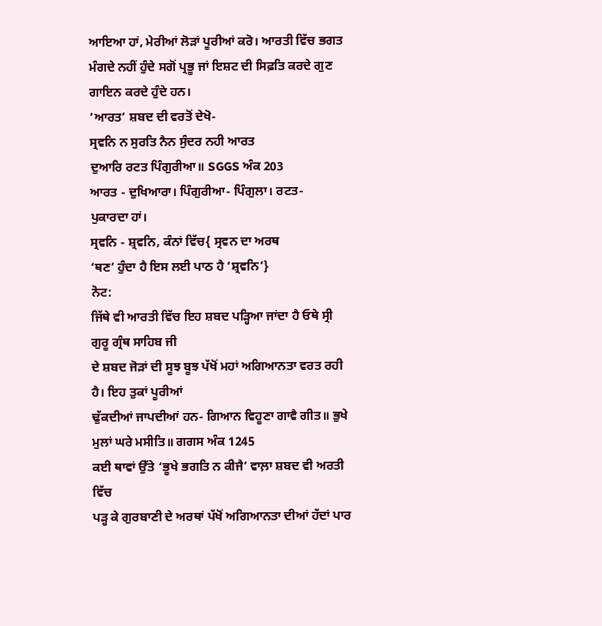ਆਇਆ ਹਾਂ, ਮੇਰੀਆਂ ਲੋੜਾਂ ਪੂਰੀਆਂ ਕਰੋ। ਆਰਤੀ ਵਿੱਚ ਭਗਤ
ਮੰਗਦੇ ਨਹੀਂ ਹੁੰਦੇ ਸਗੋਂ ਪ੍ਰਭੂ ਜਾਂ ਇਸ਼ਟ ਦੀ ਸਿਫ਼ਤਿ ਕਰਦੇ ਗੁਣ ਗਾਇਨ ਕਰਦੇ ਹੁੰਦੇ ਹਨ।
‘ਆਰਤ’ ਸ਼ਬਦ ਦੀ ਵਰਤੋਂ ਦੇਖੋ-
ਸ੍ਰਵਨਿ ਨ ਸੁਰਤਿ ਨੈਨ ਸੁੰਦਰ ਨਹੀ ਆਰਤ
ਦੁਆਰਿ ਰਟਤ ਪਿੰਗੁਰੀਆ॥ SGGS ਅੰਕ 203
ਆਰਤ - ਦੁਖਿਆਰਾ। ਪਿੰਗੁਰੀਆ- ਪਿੰਗੁਲਾ। ਰਟਤ-
ਪੁਕਾਰਦਾ ਹਾਂ।
ਸ੍ਰਵਨਿ - ਸ਼੍ਰਵਨਿ, ਕੰਨਾਂ ਵਿੱਚ{ ਸ੍ਰਵਨ ਦਾ ਅਰਥ
‘ਥਣ’ ਹੁੰਦਾ ਹੈ ਇਸ ਲਈ ਪਾਠ ਹੈ ‘ਸ਼੍ਰਵਨਿ’}
ਨੋਟ:
ਜਿੱਥੇ ਵੀ ਆਰਤੀ ਵਿੱਚ ਇਹ ਸ਼ਬਦ ਪੜ੍ਹਿਆ ਜਾਂਦਾ ਹੈ ਓਥੇ ਸ੍ਰੀ ਗੁਰੂ ਗ੍ਰੰਥ ਸਾਹਿਬ ਜੀ
ਦੇ ਸ਼ਬਦ ਜੋੜਾਂ ਦੀ ਸੂਝ ਬੂਝ ਪੱਖੋਂ ਮਹਾਂ ਅਗਿਆਨਤਾ ਵਰਤ ਰਹੀ ਹੈ। ਇਹ ਤੁਕਾਂ ਪੂਰੀਆਂ
ਢੁੱਕਦੀਆਂ ਜਾਪਦੀਆਂ ਹਨ- ਗਿਆਨ ਵਿਹੂਣਾ ਗਾਵੈ ਗੀਤ॥ ਭੁਖੇ
ਮੁਲਾਂ ਘਰੇ ਮਸੀਤਿ॥ ਗਗਸ ਅੰਕ 1245
ਕਈ ਥਾਵਾਂ ਉੱਤੇ ‘ਭੂਖੇ ਭਗਤਿ ਨ ਕੀਜੈ’ ਵਾਲ਼ਾ ਸ਼ਬਦ ਵੀ ਅਰਤੀ ਵਿੱਚ
ਪੜ੍ਹ ਕੇ ਗੁਰਬਾਣੀ ਦੇ ਅਰਥਾਂ ਪੱਖੋਂ ਅਗਿਆਨਤਾ ਦੀਆਂ ਹੱਦਾਂ ਪਾਰ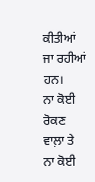ਕੀਤੀਆਂ ਜਾ ਰਹੀਆਂ ਹਨ।
ਨਾ ਕੋਈ ਰੋਕਣ ਵਾਲ਼ਾ ਤੇ ਨਾ ਕੋਈ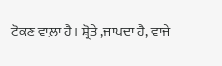ਟੋਕਣ ਵਾਲ਼ਾ ਹੈ। ਸ਼੍ਰੋਤੇ ,ਜਾਪਦਾ ਹੈ, ਵਾਜੇ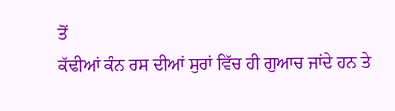ਤੋਂ
ਕੱਢੀਆਂ ਕੰਨ ਰਸ ਦੀਆਂ ਸੁਰਾਂ ਵਿੱਚ ਹੀ ਗੁਆਚ ਜਾਂਦੇ ਹਨ ਤੇ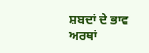ਸ਼ਬਦਾਂ ਦੇ ਭਾਵ ਅਰਥਾਂ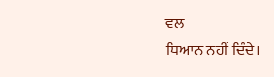ਵਲ
ਧਿਆਨ ਨਹੀਂ ਦਿੰਦੇ।